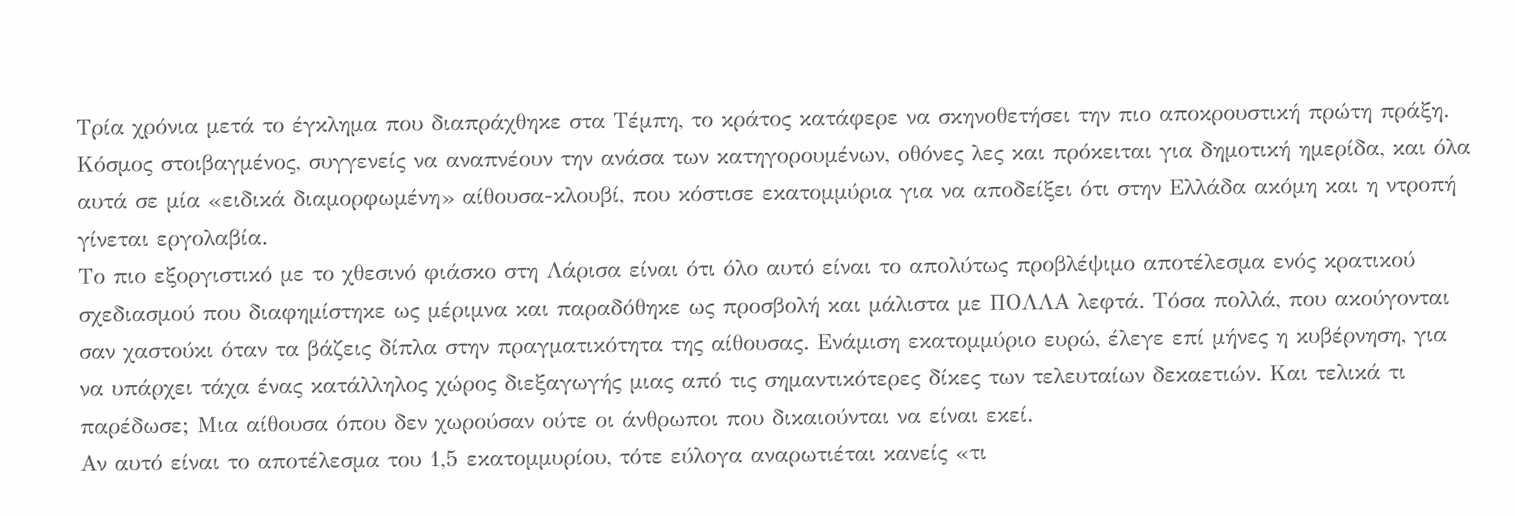Τρία χρόνια μετά το έγκλημα που διαπράχθηκε στα Τέμπη, το κράτος κατάφερε να σκηνοθετήσει την πιο αποκρουστική πρώτη πράξη. Κόσμος στοιβαγμένος, συγγενείς να αναπνέουν την ανάσα των κατηγορουμένων, οθόνες λες και πρόκειται για δημοτική ημερίδα, και όλα αυτά σε μία «ειδικά διαμορφωμένη» αίθουσα-κλουβί, που κόστισε εκατομμύρια για να αποδείξει ότι στην Ελλάδα ακόμη και η ντροπή γίνεται εργολαβία.
Το πιο εξοργιστικό με το χθεσινό φιάσκο στη Λάρισα είναι ότι όλο αυτό είναι το απολύτως προβλέψιμο αποτέλεσμα ενός κρατικού σχεδιασμού που διαφημίστηκε ως μέριμνα και παραδόθηκε ως προσβολή και μάλιστα με ΠΟΛΛΑ λεφτά. Τόσα πολλά, που ακούγονται σαν χαστούκι όταν τα βάζεις δίπλα στην πραγματικότητα της αίθουσας. Ενάμιση εκατομμύριο ευρώ, έλεγε επί μήνες η κυβέρνηση, για να υπάρχει τάχα ένας κατάλληλος χώρος διεξαγωγής μιας από τις σημαντικότερες δίκες των τελευταίων δεκαετιών. Και τελικά τι παρέδωσε; Μια αίθουσα όπου δεν χωρούσαν ούτε οι άνθρωποι που δικαιούνται να είναι εκεί.
Αν αυτό είναι το αποτέλεσμα του 1,5 εκατομμυρίου, τότε εύλογα αναρωτιέται κανείς «τι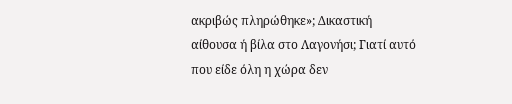ακριβώς πληρώθηκε»; Δικαστική αίθουσα ή βίλα στο Λαγονήσι; Γιατί αυτό που είδε όλη η χώρα δεν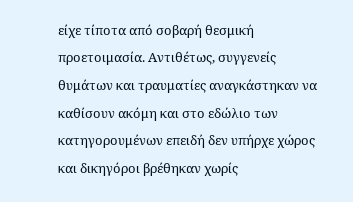είχε τίποτα από σοβαρή θεσμική προετοιμασία. Αντιθέτως, συγγενείς θυμάτων και τραυματίες αναγκάστηκαν να καθίσουν ακόμη και στο εδώλιο των κατηγορουμένων επειδή δεν υπήρχε χώρος και δικηγόροι βρέθηκαν χωρίς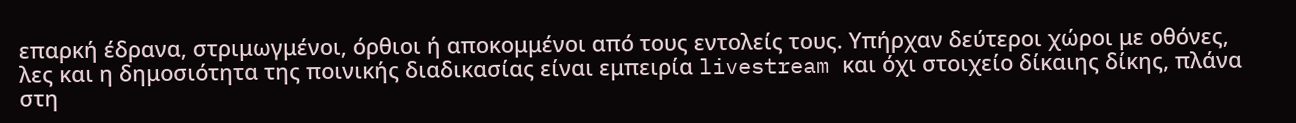επαρκή έδρανα, στριμωγμένοι, όρθιοι ή αποκομμένοι από τους εντολείς τους. Υπήρχαν δεύτεροι χώροι με οθόνες, λες και η δημοσιότητα της ποινικής διαδικασίας είναι εμπειρία livestream και όχι στοιχείο δίκαιης δίκης, πλάνα στη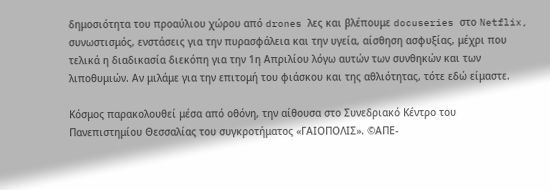δημοσιότητα του προαύλιου χώρου από drones λες και βλέπουμε docuseries στο Netflix, συνωστισμός, ενστάσεις για την πυρασφάλεια και την υγεία, αίσθηση ασφυξίας, μέχρι που τελικά η διαδικασία διεκόπη για την 1η Απριλίου λόγω αυτών των συνθηκών και των λιποθυμιών. Αν μιλάμε για την επιτομή του φιάσκου και της αθλιότητας, τότε εδώ είμαστε.

Κόσμος παρακολουθεί μέσα από οθόνη, την αίθουσα στο Συνεδριακό Κέντρο του Πανεπιστημίου Θεσσαλίας του συγκροτήματος «ΓΑΙΟΠΟΛΙΣ». ©ΑΠΕ-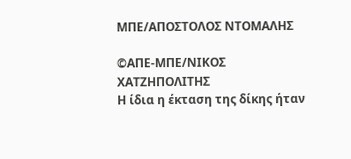ΜΠΕ/ΑΠΟΣΤΟΛΟΣ ΝΤΟΜΑΛΗΣ

©ΑΠΕ-ΜΠΕ/ΝΙΚΟΣ ΧΑΤΖΗΠΟΛΙΤΗΣ
Η ίδια η έκταση της δίκης ήταν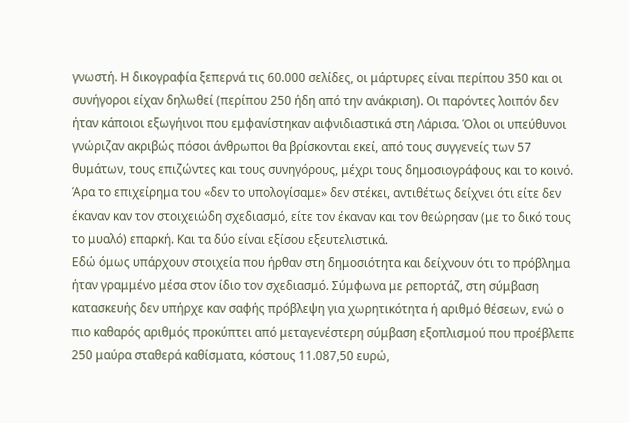γνωστή. Η δικογραφία ξεπερνά τις 60.000 σελίδες, οι μάρτυρες είναι περίπου 350 και οι συνήγοροι είχαν δηλωθεί (περίπου 250 ήδη από την ανάκριση). Οι παρόντες λοιπόν δεν ήταν κάποιοι εξωγήινοι που εμφανίστηκαν αιφνιδιαστικά στη Λάρισα. Όλοι οι υπεύθυνοι γνώριζαν ακριβώς πόσοι άνθρωποι θα βρίσκονται εκεί, από τους συγγενείς των 57 θυμάτων, τους επιζώντες και τους συνηγόρους, μέχρι τους δημοσιογράφους και το κοινό. Άρα το επιχείρημα του «δεν το υπολογίσαμε» δεν στέκει, αντιθέτως δείχνει ότι είτε δεν έκαναν καν τον στοιχειώδη σχεδιασμό, είτε τον έκαναν και τον θεώρησαν (με το δικό τους το μυαλό) επαρκή. Και τα δύο είναι εξίσου εξευτελιστικά.
Εδώ όμως υπάρχουν στοιχεία που ήρθαν στη δημοσιότητα και δείχνουν ότι το πρόβλημα ήταν γραμμένο μέσα στον ίδιο τον σχεδιασμό. Σύμφωνα με ρεπορτάζ, στη σύμβαση κατασκευής δεν υπήρχε καν σαφής πρόβλεψη για χωρητικότητα ή αριθμό θέσεων, ενώ ο πιο καθαρός αριθμός προκύπτει από μεταγενέστερη σύμβαση εξοπλισμού που προέβλεπε 250 μαύρα σταθερά καθίσματα, κόστους 11.087,50 ευρώ,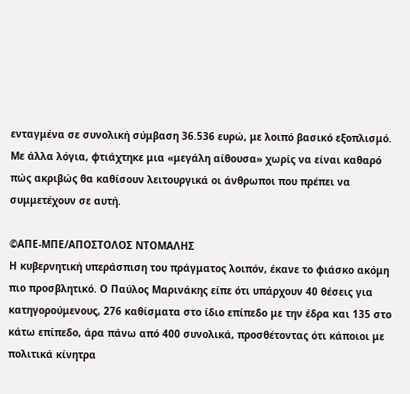ενταγμένα σε συνολική σύμβαση 36.536 ευρώ, με λοιπό βασικό εξοπλισμό. Με άλλα λόγια, φτιάχτηκε μια «μεγάλη αίθουσα» χωρίς να είναι καθαρό πώς ακριβώς θα καθίσουν λειτουργικά οι άνθρωποι που πρέπει να συμμετέχουν σε αυτή.

©ΑΠΕ-ΜΠΕ/ΑΠΟΣΤΟΛΟΣ ΝΤΟΜΑΛΗΣ
Η κυβερνητική υπεράσπιση του πράγματος λοιπόν, έκανε το φιάσκο ακόμη πιο προσβλητικό. Ο Παύλος Μαρινάκης είπε ότι υπάρχουν 40 θέσεις για κατηγορούμενους, 276 καθίσματα στο ίδιο επίπεδο με την έδρα και 135 στο κάτω επίπεδο, άρα πάνω από 400 συνολικά, προσθέτοντας ότι κάποιοι με πολιτικά κίνητρα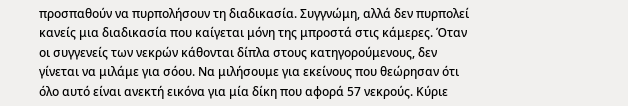προσπαθούν να πυρπολήσουν τη διαδικασία. Συγγνώμη, αλλά δεν πυρπολεί κανείς μια διαδικασία που καίγεται μόνη της μπροστά στις κάμερες. Όταν οι συγγενείς των νεκρών κάθονται δίπλα στους κατηγορούμενους, δεν γίνεται να μιλάμε για σόου. Να μιλήσουμε για εκείνους που θεώρησαν ότι όλο αυτό είναι ανεκτή εικόνα για μία δίκη που αφορά 57 νεκρούς. Κύριε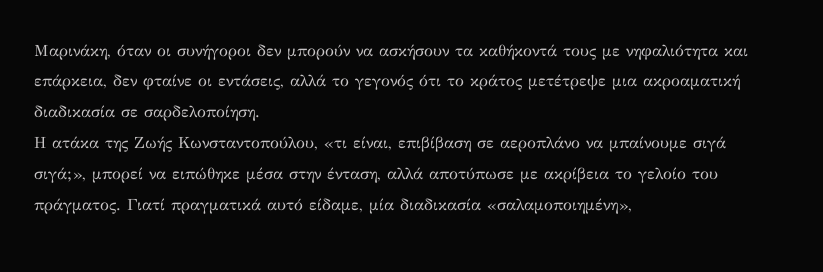Μαρινάκη, όταν οι συνήγοροι δεν μπορούν να ασκήσουν τα καθήκοντά τους με νηφαλιότητα και επάρκεια, δεν φταίνε οι εντάσεις, αλλά το γεγονός ότι το κράτος μετέτρεψε μια ακροαματική διαδικασία σε σαρδελοποίηση.
Η ατάκα της Ζωής Κωνσταντοπούλου, «τι είναι, επιβίβαση σε αεροπλάνο να μπαίνουμε σιγά σιγά;», μπορεί να ειπώθηκε μέσα στην ένταση, αλλά αποτύπωσε με ακρίβεια το γελοίο του πράγματος. Γιατί πραγματικά αυτό είδαμε, μία διαδικασία «σαλαμοποιημένη»,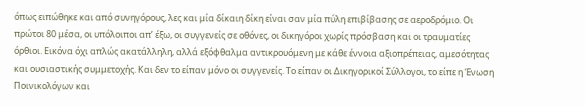όπως ειπώθηκε και από συνηγόρους, λες και μία δίκαιη δίκη είναι σαν μία πύλη επιβίβασης σε αεροδρόμιο. Οι πρώτοι 80 μέσα, οι υπόλοιποι απ’ έξω, οι συγγενείς σε οθόνες, οι δικηγόροι χωρίς πρόσβαση και οι τραυματίες όρθιοι. Εικόνα όχι απλώς ακατάλληλη, αλλά εξόφθαλμα αντικρουόμενη με κάθε έννοια αξιοπρέπειας, αμεσότητας και ουσιαστικής συμμετοχής. Και δεν το είπαν μόνο οι συγγενείς. Το είπαν οι Δικηγορικοί Σύλλογοι, το είπε η Ένωση Ποινικολόγων και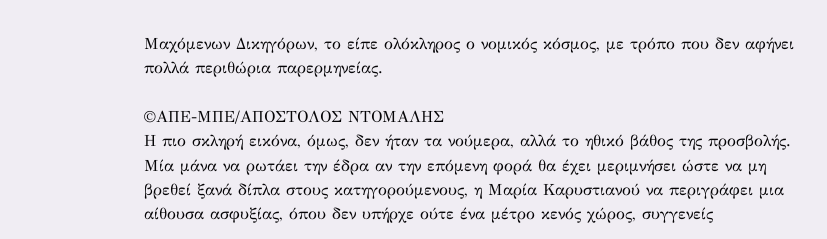Μαχόμενων Δικηγόρων, το είπε ολόκληρος ο νομικός κόσμος, με τρόπο που δεν αφήνει πολλά περιθώρια παρερμηνείας.

©ΑΠΕ-ΜΠΕ/ΑΠΟΣΤΟΛΟΣ ΝΤΟΜΑΛΗΣ
Η πιο σκληρή εικόνα, όμως, δεν ήταν τα νούμερα, αλλά το ηθικό βάθος της προσβολής. Μία μάνα να ρωτάει την έδρα αν την επόμενη φορά θα έχει μεριμνήσει ώστε να μη βρεθεί ξανά δίπλα στους κατηγορούμενους, η Μαρία Καρυστιανού να περιγράφει μια αίθουσα ασφυξίας, όπου δεν υπήρχε ούτε ένα μέτρο κενός χώρος, συγγενείς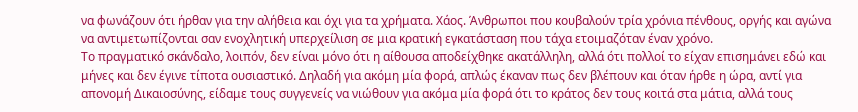να φωνάζουν ότι ήρθαν για την αλήθεια και όχι για τα χρήματα. Χάος. Άνθρωποι που κουβαλούν τρία χρόνια πένθους, οργής και αγώνα να αντιμετωπίζονται σαν ενοχλητική υπερχείλιση σε μια κρατική εγκατάσταση που τάχα ετοιμαζόταν έναν χρόνο.
Το πραγματικό σκάνδαλο, λοιπόν, δεν είναι μόνο ότι η αίθουσα αποδείχθηκε ακατάλληλη, αλλά ότι πολλοί το είχαν επισημάνει εδώ και μήνες και δεν έγινε τίποτα ουσιαστικό. Δηλαδή για ακόμη μία φορά, απλώς έκαναν πως δεν βλέπουν και όταν ήρθε η ώρα, αντί για απονομή Δικαιοσύνης, είδαμε τους συγγενείς να νιώθουν για ακόμα μία φορά ότι το κράτος δεν τους κοιτά στα μάτια, αλλά τους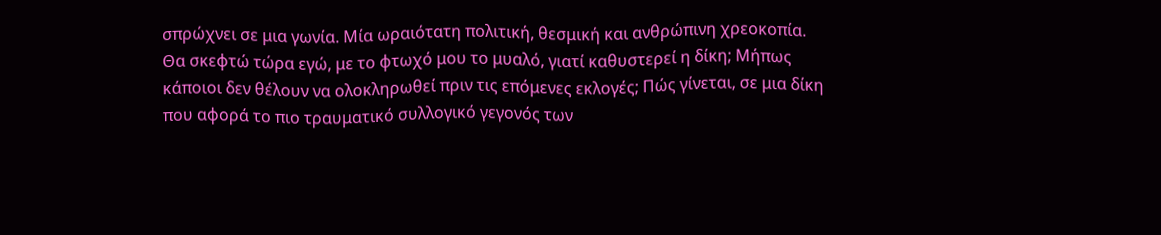σπρώχνει σε μια γωνία. Μία ωραιότατη πολιτική, θεσμική και ανθρώπινη χρεοκοπία.
Θα σκεφτώ τώρα εγώ, με το φτωχό μου το μυαλό, γιατί καθυστερεί η δίκη; Μήπως κάποιοι δεν θέλουν να ολοκληρωθεί πριν τις επόμενες εκλογές; Πώς γίνεται, σε μια δίκη που αφορά το πιο τραυματικό συλλογικό γεγονός των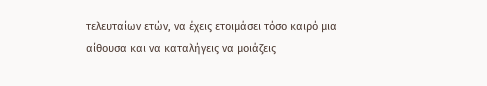τελευταίων ετών, να έχεις ετοιμάσει τόσο καιρό μια αίθουσα και να καταλήγεις να μοιάζεις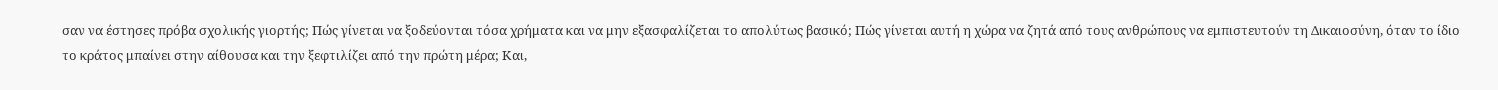σαν να έστησες πρόβα σχολικής γιορτής; Πώς γίνεται να ξοδεύονται τόσα χρήματα και να μην εξασφαλίζεται το απολύτως βασικό; Πώς γίνεται αυτή η χώρα να ζητά από τους ανθρώπους να εμπιστευτούν τη Δικαιοσύνη, όταν το ίδιο το κράτος μπαίνει στην αίθουσα και την ξεφτιλίζει από την πρώτη μέρα; Και,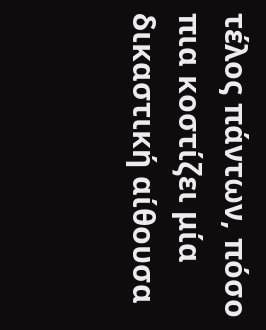τέλος πάντων, πόσο πια κοστίζει μία δικαστική αίθουσα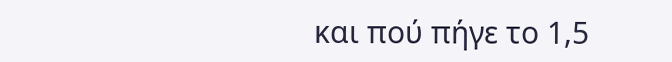και πού πήγε το 1,5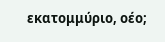εκατομμύριο, οέο;